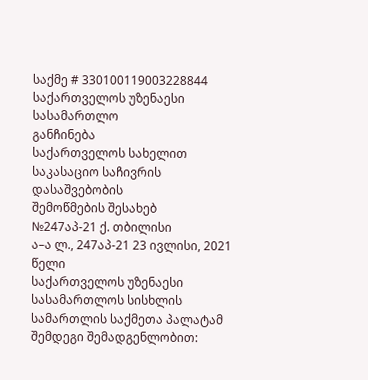საქმე # 330100119003228844
საქართველოს უზენაესი სასამართლო
განჩინება
საქართველოს სახელით
საკასაციო საჩივრის დასაშვებობის
შემოწმების შესახებ
№247აპ-21 ქ. თბილისი
ა–ა ლ., 247აპ-21 23 ივლისი, 2021 წელი
საქართველოს უზენაესი სასამართლოს სისხლის სამართლის საქმეთა პალატამ შემდეგი შემადგენლობით: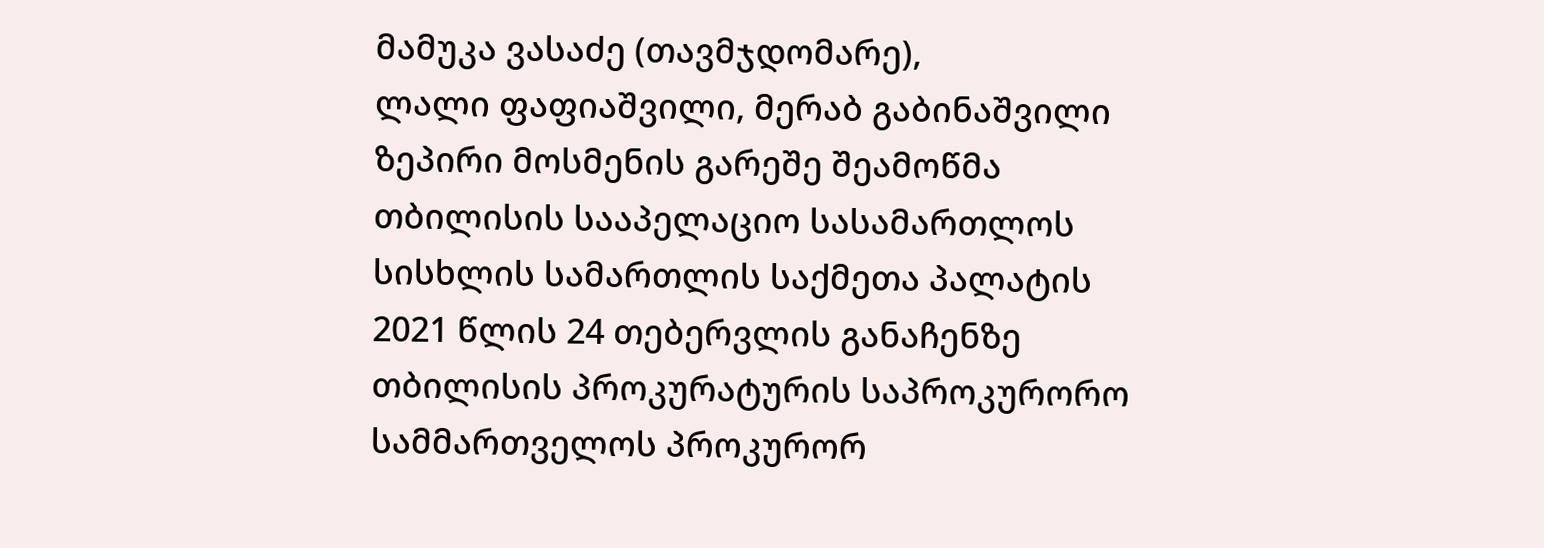მამუკა ვასაძე (თავმჯდომარე),
ლალი ფაფიაშვილი, მერაბ გაბინაშვილი
ზეპირი მოსმენის გარეშე შეამოწმა თბილისის სააპელაციო სასამართლოს სისხლის სამართლის საქმეთა პალატის 2021 წლის 24 თებერვლის განაჩენზე თბილისის პროკურატურის საპროკურორო სამმართველოს პროკურორ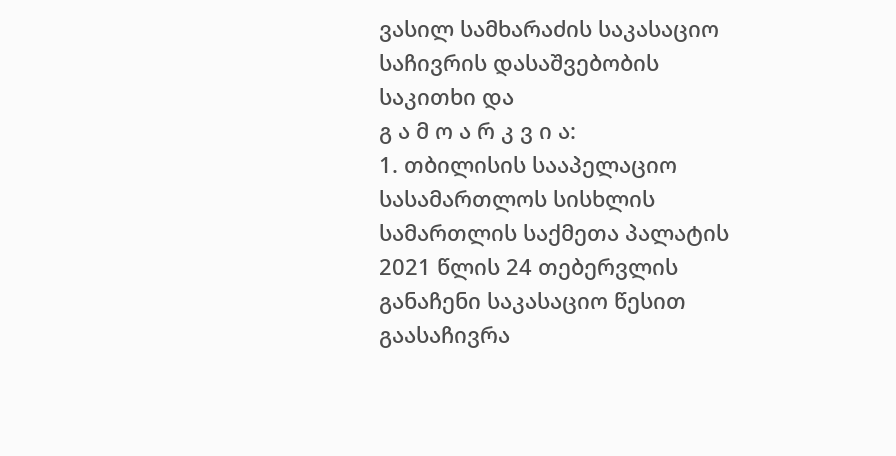ვასილ სამხარაძის საკასაციო საჩივრის დასაშვებობის საკითხი და
გ ა მ ო ა რ კ ვ ი ა:
1. თბილისის სააპელაციო სასამართლოს სისხლის სამართლის საქმეთა პალატის 2021 წლის 24 თებერვლის განაჩენი საკასაციო წესით გაასაჩივრა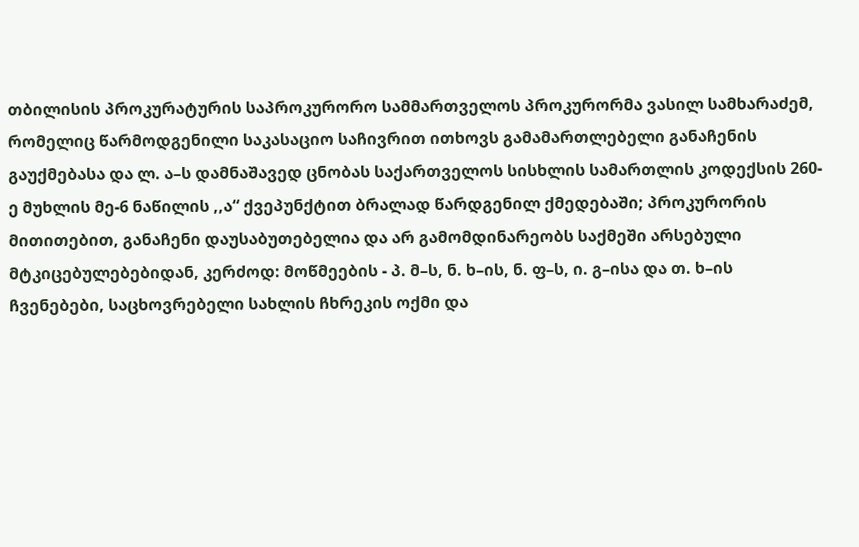თბილისის პროკურატურის საპროკურორო სამმართველოს პროკურორმა ვასილ სამხარაძემ, რომელიც წარმოდგენილი საკასაციო საჩივრით ითხოვს გამამართლებელი განაჩენის გაუქმებასა და ლ. ა–ს დამნაშავედ ცნობას საქართველოს სისხლის სამართლის კოდექსის 260-ე მუხლის მე-6 ნაწილის ,,ა“ ქვეპუნქტით ბრალად წარდგენილ ქმედებაში; პროკურორის მითითებით, განაჩენი დაუსაბუთებელია და არ გამომდინარეობს საქმეში არსებული მტკიცებულებებიდან, კერძოდ: მოწმეების - პ. მ–ს, ნ. ხ–ის, ნ. ფ–ს, ი. გ–ისა და თ. ხ–ის ჩვენებები, საცხოვრებელი სახლის ჩხრეკის ოქმი და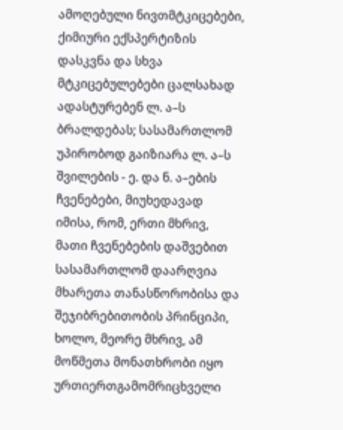ამოღებული ნივთმტკიცებები, ქიმიური ექსპერტიზის დასკვნა და სხვა მტკიცებულებები ცალსახად ადასტურებენ ლ. ა–ს ბრალდებას; სასამართლომ უპირობოდ გაიზიარა ლ. ა–ს შვილების - ე. და ნ. ა–ების ჩვენებები, მიუხედავად იმისა, რომ, ერთი მხრივ, მათი ჩვენებების დაშვებით სასამართლომ დაარღვია მხარეთა თანასწორობისა და შეჯიბრებითობის პრინციპი, ხოლო, მეორე მხრივ, ამ მოწმეთა მონათხრობი იყო ურთიერთგამომრიცხველი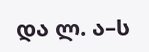და ლ. ა–ს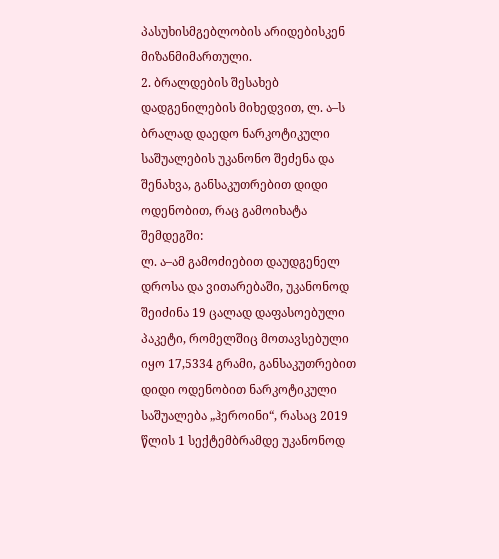პასუხისმგებლობის არიდებისკენ მიზანმიმართული.
2. ბრალდების შესახებ დადგენილების მიხედვით, ლ. ა–ს ბრალად დაედო ნარკოტიკული საშუალების უკანონო შეძენა და შენახვა, განსაკუთრებით დიდი ოდენობით, რაც გამოიხატა შემდეგში:
ლ. ა–ამ გამოძიებით დაუდგენელ დროსა და ვითარებაში, უკანონოდ შეიძინა 19 ცალად დაფასოებული პაკეტი, რომელშიც მოთავსებული იყო 17,5334 გრამი, განსაკუთრებით დიდი ოდენობით ნარკოტიკული საშუალება „ჰეროინი“, რასაც 2019 წლის 1 სექტემბრამდე უკანონოდ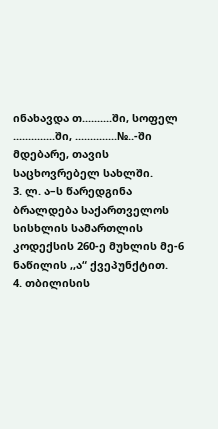ინახავდა თ..........ში, სოფელ ..............ში, ..............№..-ში მდებარე, თავის საცხოვრებელ სახლში.
3. ლ. ა–ს წარედგინა ბრალდება საქართველოს სისხლის სამართლის კოდექსის 260-ე მუხლის მე-6 ნაწილის ,,ა“ ქვეპუნქტით.
4. თბილისის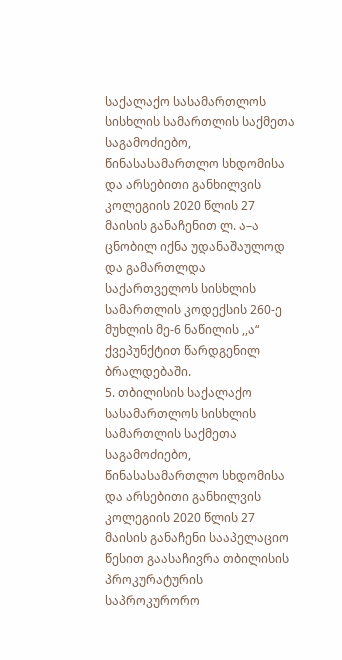საქალაქო სასამართლოს სისხლის სამართლის საქმეთა საგამოძიებო, წინასასამართლო სხდომისა და არსებითი განხილვის კოლეგიის 2020 წლის 27 მაისის განაჩენით ლ. ა–ა ცნობილ იქნა უდანაშაულოდ და გამართლდა საქართველოს სისხლის სამართლის კოდექსის 260-ე მუხლის მე-6 ნაწილის ,,ა“ ქვეპუნქტით წარდგენილ ბრალდებაში.
5. თბილისის საქალაქო სასამართლოს სისხლის სამართლის საქმეთა საგამოძიებო, წინასასამართლო სხდომისა და არსებითი განხილვის კოლეგიის 2020 წლის 27 მაისის განაჩენი სააპელაციო წესით გაასაჩივრა თბილისის პროკურატურის საპროკურორო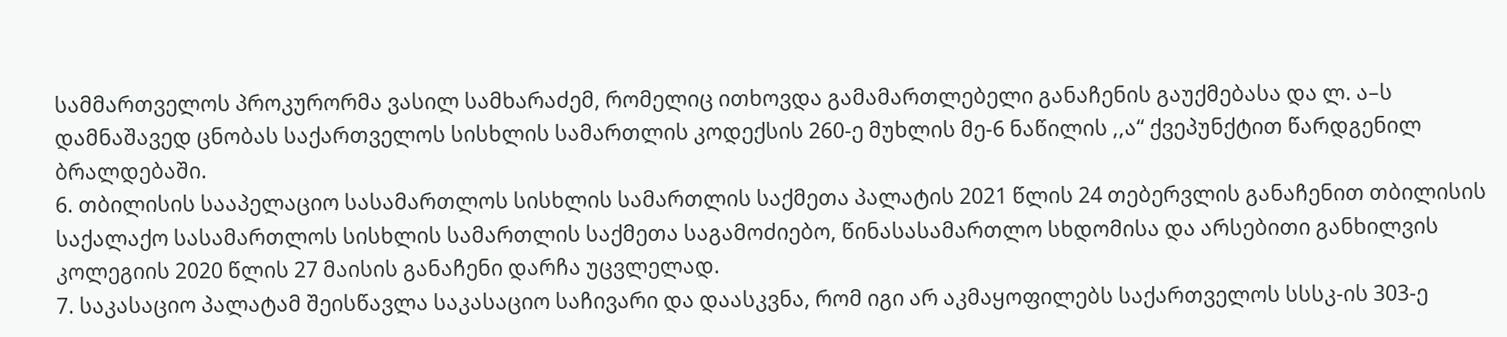სამმართველოს პროკურორმა ვასილ სამხარაძემ, რომელიც ითხოვდა გამამართლებელი განაჩენის გაუქმებასა და ლ. ა–ს დამნაშავედ ცნობას საქართველოს სისხლის სამართლის კოდექსის 260-ე მუხლის მე-6 ნაწილის ,,ა“ ქვეპუნქტით წარდგენილ ბრალდებაში.
6. თბილისის სააპელაციო სასამართლოს სისხლის სამართლის საქმეთა პალატის 2021 წლის 24 თებერვლის განაჩენით თბილისის საქალაქო სასამართლოს სისხლის სამართლის საქმეთა საგამოძიებო, წინასასამართლო სხდომისა და არსებითი განხილვის კოლეგიის 2020 წლის 27 მაისის განაჩენი დარჩა უცვლელად.
7. საკასაციო პალატამ შეისწავლა საკასაციო საჩივარი და დაასკვნა, რომ იგი არ აკმაყოფილებს საქართველოს სსსკ-ის 303-ე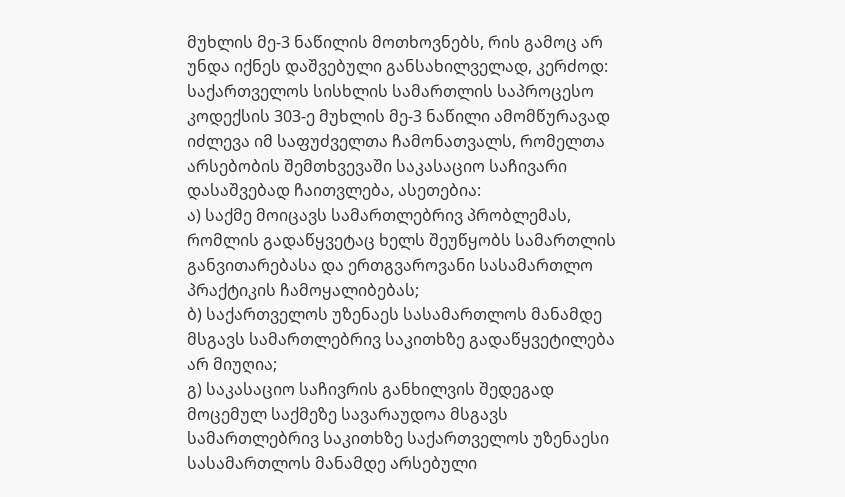მუხლის მე-3 ნაწილის მოთხოვნებს, რის გამოც არ უნდა იქნეს დაშვებული განსახილველად, კერძოდ: საქართველოს სისხლის სამართლის საპროცესო კოდექსის 303-ე მუხლის მე-3 ნაწილი ამომწურავად იძლევა იმ საფუძველთა ჩამონათვალს, რომელთა არსებობის შემთხვევაში საკასაციო საჩივარი დასაშვებად ჩაითვლება, ასეთებია:
ა) საქმე მოიცავს სამართლებრივ პრობლემას, რომლის გადაწყვეტაც ხელს შეუწყობს სამართლის განვითარებასა და ერთგვაროვანი სასამართლო პრაქტიკის ჩამოყალიბებას;
ბ) საქართველოს უზენაეს სასამართლოს მანამდე მსგავს სამართლებრივ საკითხზე გადაწყვეტილება არ მიუღია;
გ) საკასაციო საჩივრის განხილვის შედეგად მოცემულ საქმეზე სავარაუდოა მსგავს სამართლებრივ საკითხზე საქართველოს უზენაესი სასამართლოს მანამდე არსებული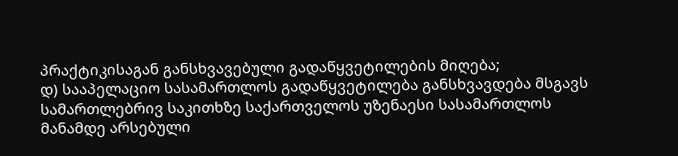პრაქტიკისაგან განსხვავებული გადაწყვეტილების მიღება;
დ) სააპელაციო სასამართლოს გადაწყვეტილება განსხვავდება მსგავს სამართლებრივ საკითხზე საქართველოს უზენაესი სასამართლოს მანამდე არსებული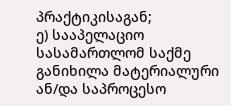პრაქტიკისაგან;
ე) სააპელაციო სასამართლომ საქმე განიხილა მატერიალური ან/და საპროცესო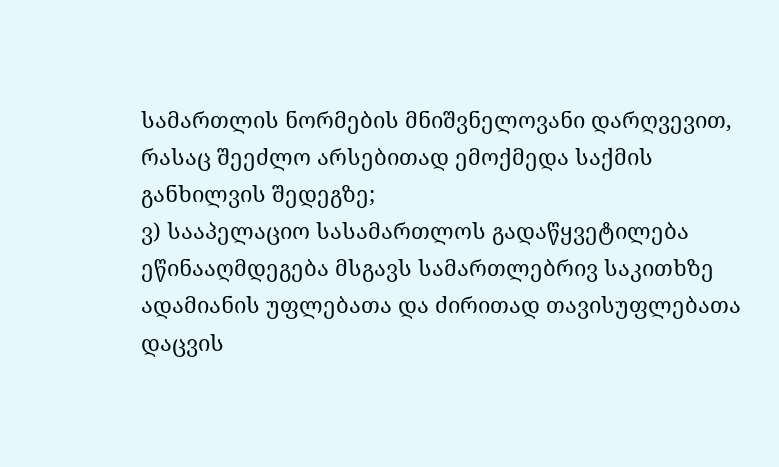სამართლის ნორმების მნიშვნელოვანი დარღვევით, რასაც შეეძლო არსებითად ემოქმედა საქმის განხილვის შედეგზე;
ვ) სააპელაციო სასამართლოს გადაწყვეტილება ეწინააღმდეგება მსგავს სამართლებრივ საკითხზე ადამიანის უფლებათა და ძირითად თავისუფლებათა დაცვის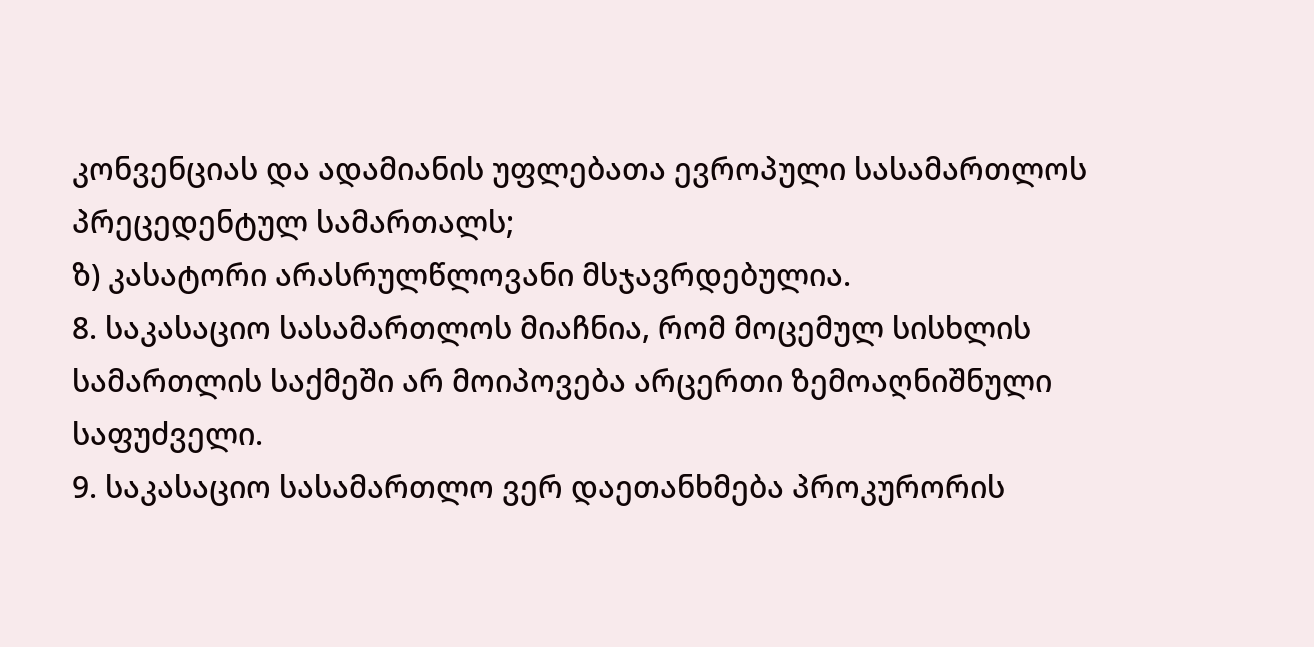კონვენციას და ადამიანის უფლებათა ევროპული სასამართლოს პრეცედენტულ სამართალს;
ზ) კასატორი არასრულწლოვანი მსჯავრდებულია.
8. საკასაციო სასამართლოს მიაჩნია, რომ მოცემულ სისხლის სამართლის საქმეში არ მოიპოვება არცერთი ზემოაღნიშნული საფუძველი.
9. საკასაციო სასამართლო ვერ დაეთანხმება პროკურორის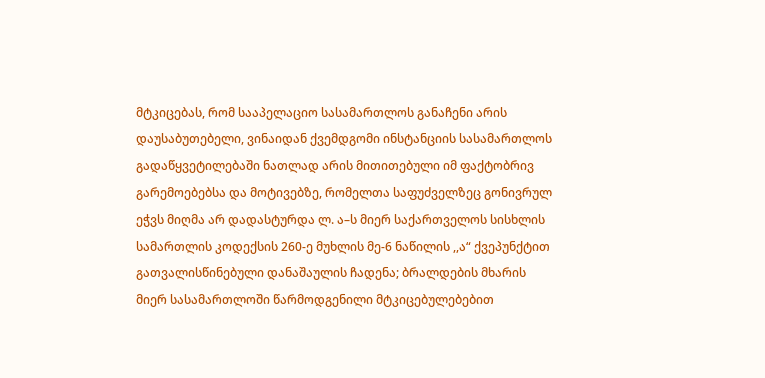მტკიცებას, რომ სააპელაციო სასამართლოს განაჩენი არის დაუსაბუთებელი, ვინაიდან ქვემდგომი ინსტანციის სასამართლოს გადაწყვეტილებაში ნათლად არის მითითებული იმ ფაქტობრივ გარემოებებსა და მოტივებზე, რომელთა საფუძველზეც გონივრულ ეჭვს მიღმა არ დადასტურდა ლ. ა–ს მიერ საქართველოს სისხლის სამართლის კოდექსის 260-ე მუხლის მე-6 ნაწილის ,,ა“ ქვეპუნქტით გათვალისწინებული დანაშაულის ჩადენა; ბრალდების მხარის მიერ სასამართლოში წარმოდგენილი მტკიცებულებებით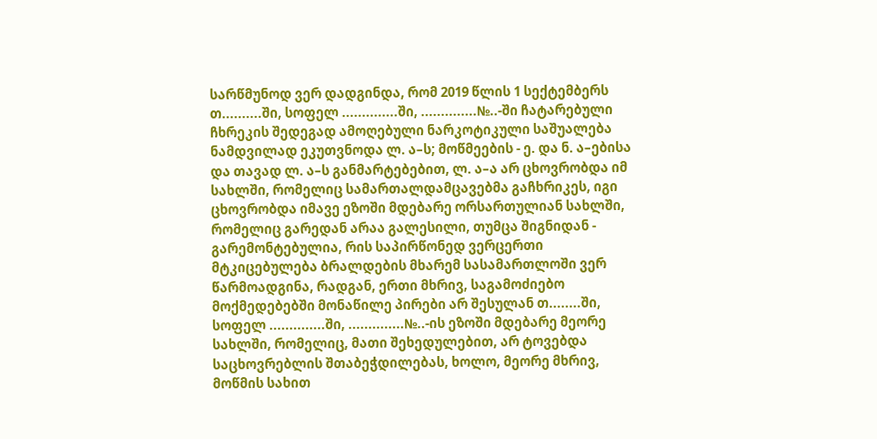სარწმუნოდ ვერ დადგინდა, რომ 2019 წლის 1 სექტემბერს თ..........ში, სოფელ ..............ში, ..............№..-ში ჩატარებული ჩხრეკის შედეგად ამოღებული ნარკოტიკული საშუალება ნამდვილად ეკუთვნოდა ლ. ა–ს; მოწმეების - ე. და ნ. ა–ებისა და თავად ლ. ა–ს განმარტებებით, ლ. ა–ა არ ცხოვრობდა იმ სახლში, რომელიც სამართალდამცავებმა გაჩხრიკეს, იგი ცხოვრობდა იმავე ეზოში მდებარე ორსართულიან სახლში, რომელიც გარედან არაა გალესილი, თუმცა შიგნიდან - გარემონტებულია, რის საპირწონედ ვერცერთი მტკიცებულება ბრალდების მხარემ სასამართლოში ვერ წარმოადგინა, რადგან, ერთი მხრივ, საგამოძიებო მოქმედებებში მონაწილე პირები არ შესულან თ........ში, სოფელ ..............ში, ..............№..-ის ეზოში მდებარე მეორე სახლში, რომელიც, მათი შეხედულებით, არ ტოვებდა საცხოვრებლის შთაბეჭდილებას, ხოლო, მეორე მხრივ, მოწმის სახით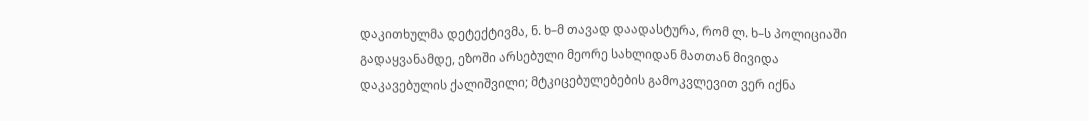დაკითხულმა დეტექტივმა, ნ. ხ–მ თავად დაადასტურა, რომ ლ. ხ–ს პოლიციაში გადაყვანამდე, ეზოში არსებული მეორე სახლიდან მათთან მივიდა დაკავებულის ქალიშვილი; მტკიცებულებების გამოკვლევით ვერ იქნა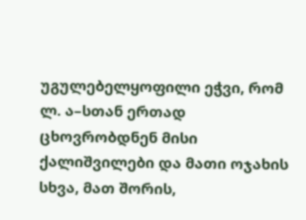უგულებელყოფილი ეჭვი, რომ ლ. ა–სთან ერთად ცხოვრობდნენ მისი ქალიშვილები და მათი ოჯახის სხვა, მათ შორის,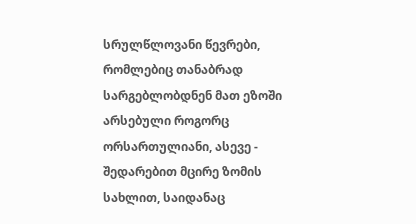სრულწლოვანი წევრები, რომლებიც თანაბრად სარგებლობდნენ მათ ეზოში არსებული როგორც ორსართულიანი, ასევე - შედარებით მცირე ზომის სახლით, საიდანაც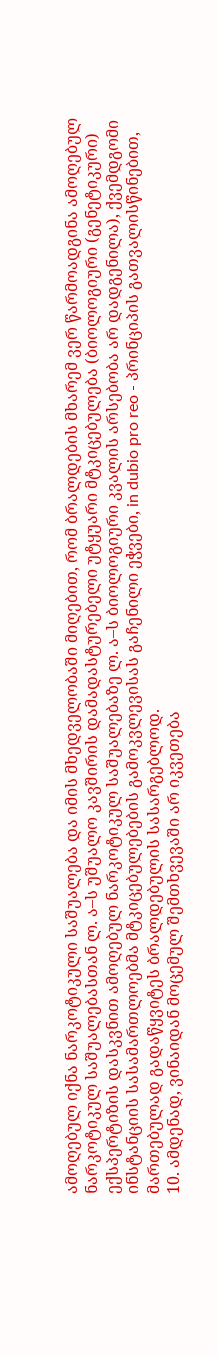ამოღებულ იქნა ნარკოტიკული საშუალება და იმის მხედველობაში მიღებით, რომ ბრალდების მხარემ ვერ წარმოადგინა ამოღებულ ნარკოტიკულ საშუალებასთან ლ. ა–ს უშუალო კავშირის დამადასტურებელი უტყუარი მტკიცებულება (ბიოლოგიური (გენეტიკური) ექსპერტიზის დასკვნით ამოღებულ ნარკოტიკულ საშუალებაზე ლ. ა–ს ბიოლოგიური კვალის არსებობა არ დადგენილა), ქვემდგომი ინსტანციის სასამართლოებმა მტკიცებულებების გამოკვლევისას გაჩენილი ეჭვები, in dubio pro reo - პრინციპის გათვალისწინებით, მართებულად გადაწყვიტეს ბრალდებულის სასარგებლოდ.
10. ამდენად, ვინაიდან მოცემულ შემთხვევაში არ იკვეთება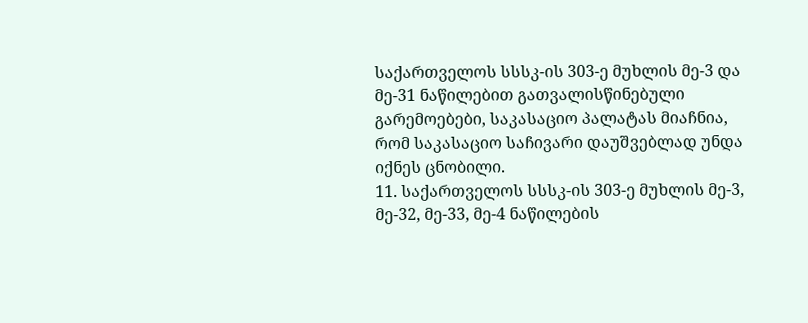საქართველოს სსსკ-ის 303-ე მუხლის მე-3 და მე-31 ნაწილებით გათვალისწინებული გარემოებები, საკასაციო პალატას მიაჩნია, რომ საკასაციო საჩივარი დაუშვებლად უნდა იქნეს ცნობილი.
11. საქართველოს სსსკ-ის 303-ე მუხლის მე-3, მე-32, მე-33, მე-4 ნაწილების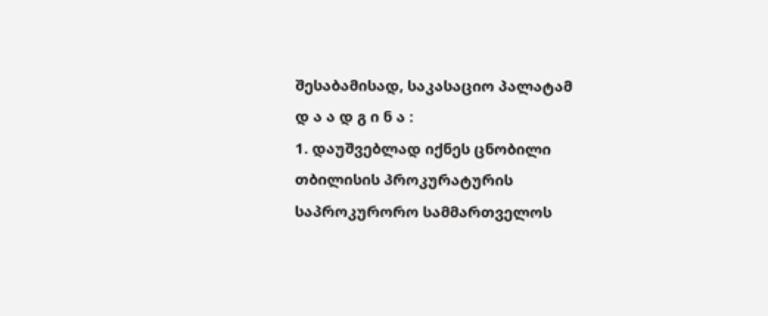შესაბამისად, საკასაციო პალატამ
დ ა ა დ გ ი ნ ა :
1. დაუშვებლად იქნეს ცნობილი თბილისის პროკურატურის საპროკურორო სამმართველოს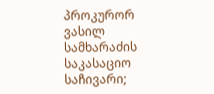პროკურორ ვასილ სამხარაძის საკასაციო საჩივარი;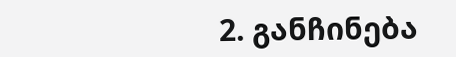2. განჩინება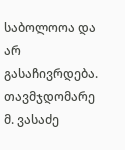საბოლოოა და არ გასაჩივრდება.
თავმჯდომარე მ. ვასაძე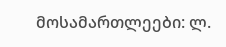მოსამართლეები: ლ.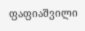ფაფიაშვილი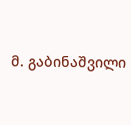მ. გაბინაშვილი